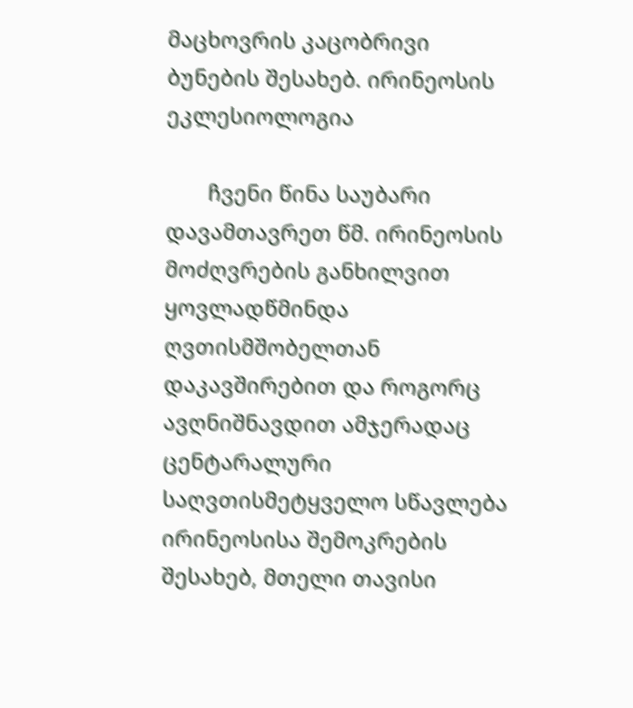მაცხოვრის კაცობრივი ბუნების შესახებ. ირინეოსის ეკლესიოლოგია

       ჩვენი წინა საუბარი დავამთავრეთ წმ. ირინეოსის მოძღვრების განხილვით ყოვლადწმინდა ღვთისმშობელთან დაკავშირებით და როგორც ავღნიშნავდით ამჯერადაც ცენტარალური საღვთისმეტყველო სწავლება ირინეოსისა შემოკრების შესახებ, მთელი თავისი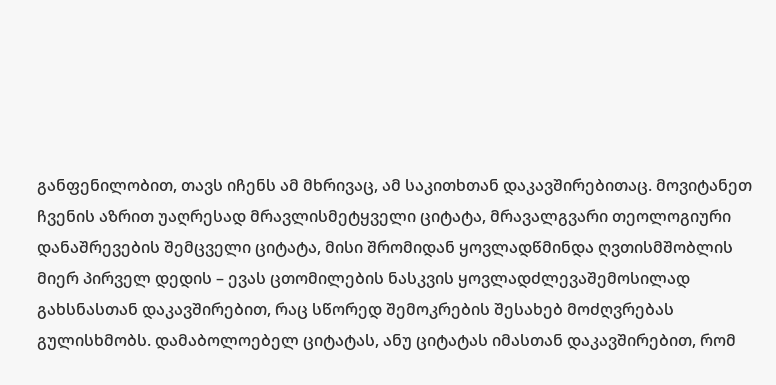განფენილობით, თავს იჩენს ამ მხრივაც, ამ საკითხთან დაკავშირებითაც. მოვიტანეთ ჩვენის აზრით უაღრესად მრავლისმეტყველი ციტატა, მრავალგვარი თეოლოგიური დანაშრევების შემცველი ციტატა, მისი შრომიდან ყოვლადწმინდა ღვთისმშობლის მიერ პირველ დედის – ევას ცთომილების ნასკვის ყოვლადძლევაშემოსილად გახსნასთან დაკავშირებით, რაც სწორედ შემოკრების შესახებ მოძღვრებას გულისხმობს. დამაბოლოებელ ციტატას, ანუ ციტატას იმასთან დაკავშირებით, რომ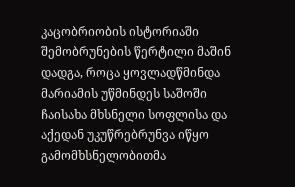კაცობრიობის ისტორიაში შემობრუნების წერტილი მაშინ დადგა, როცა ყოვლადწმინდა მარიამის უწმინდეს საშოში ჩაისახა მხსნელი სოფლისა და აქედან უკუწრებრუნვა იწყო გამომხსნელობითმა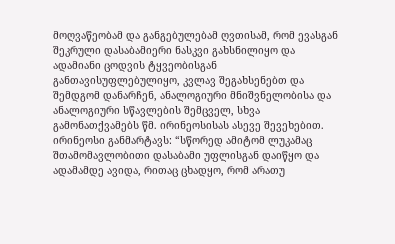მოღვაწეობამ და განგებულებამ ღვთისამ, რომ ევასგან შეკრული დასაბამიერი ნასკვი გახსნილიყო და ადამიანი ცოდვის ტყვეობისგან განთავისუფლებულიყო, კვლავ შეგახსენებთ და შემდგომ დანარჩენ, ანალოგიური მნიშვნელობისა და ანალოგიური სწავლების შემცველ, სხვა გამონათქვამებს წმ. ირინეოსისას ასევე შევეხებით. ირინეოსი განმარტავს: “სწორედ ამიტომ ლუკამაც შთამომავლობითი დასაბამი უფლისგან დაიწყო და ადამამდე ავიდა, რითაც ცხადყო, რომ არათუ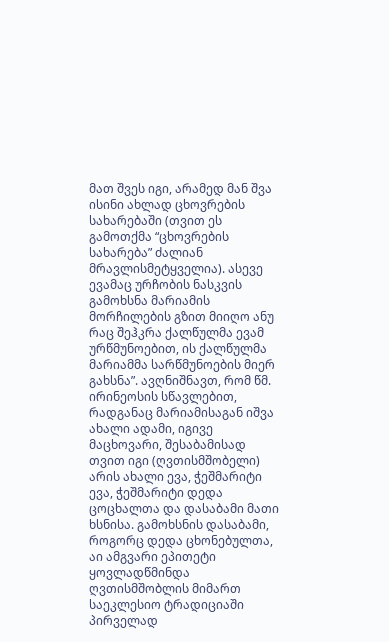მათ შვეს იგი, არამედ მან შვა ისინი ახლად ცხოვრების სახარებაში (თვით ეს გამოთქმა “ცხოვრების სახარება” ძალიან მრავლისმეტყველია). ასევე ევამაც ურჩობის ნასკვის გამოხსნა მარიამის მორჩილების გზით მიიღო ანუ რაც შეჰკრა ქალწულმა ევამ ურწმუნოებით, ის ქალწულმა მარიამმა სარწმუნოების მიერ გახსნა”. ავღნიშნავთ, რომ წმ. ირინეოსის სწავლებით, რადგანაც მარიამისაგან იშვა ახალი ადამი, იგივე მაცხოვარი, შესაბამისად თვით იგი (ღვთისმშობელი) არის ახალი ევა, ჭეშმარიტი ევა, ჭეშმარიტი დედა ცოცხალთა და დასაბამი მათი ხსნისა. გამოხსნის დასაბამი, როგორც დედა ცხონებულთა, აი ამგვარი ეპითეტი ყოვლადწმინდა ღვთისმშობლის მიმართ საეკლესიო ტრადიციაში პირველად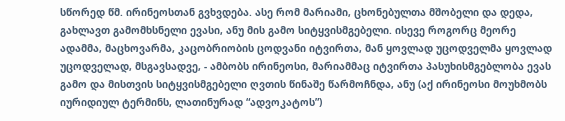სწორედ წმ. ირინეოსთან გვხვდება. ასე რომ მარიამი, ცხონებულთა მშობელი და დედა, გახლავთ გამომხსნელი ევასი, ანუ მის გამო სიტყვისმგებელი. ისევე როგორც მეორე ადამმა, მაცხოვარმა, კაცობრიობის ცოდვანი იტვირთა, მან ყოვლად უცოდველმა ყოვლად უცოდველად, მსგავსადვე, - ამბობს ირინეოსი, მარიამმაც იტვირთა პასუხისმგებლობა ევას გამო და მისთვის სიტყვისმგებელი ღვთის წინაშე წარმოჩნდა, ანუ (აქ ირინეოსი მოუხმობს იურიდიულ ტერმინს, ლათინურად “ადვოკატოს”)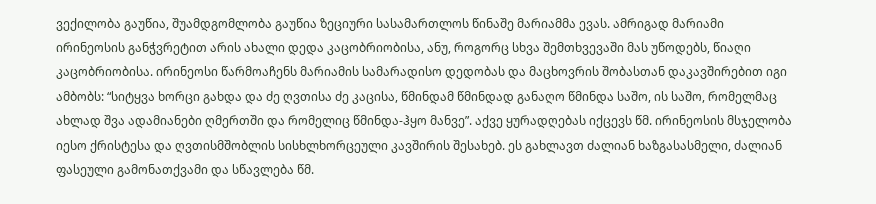ვექილობა გაუწია, შუამდგომლობა გაუწია ზეციური სასამართლოს წინაშე მარიამმა ევას. ამრიგად მარიამი ირინეოსის განჭვრეტით არის ახალი დედა კაცობრიობისა, ანუ, როგორც სხვა შემთხვევაში მას უწოდებს, წიაღი კაცობრიობისა. ირინეოსი წარმოაჩენს მარიამის სამარადისო დედობას და მაცხოვრის შობასთან დაკავშირებით იგი ამბობს: “სიტყვა ხორცი გახდა და ძე ღვთისა ძე კაცისა, წმინდამ წმინდად განაღო წმინდა საშო, ის საშო, რომელმაც ახლად შვა ადამიანები ღმერთში და რომელიც წმინდა-ჰყო მანვე”. აქვე ყურადღებას იქცევს წმ. ირინეოსის მსჯელობა იესო ქრისტესა და ღვთისმშობლის სისხლხორცეული კავშირის შესახებ. ეს გახლავთ ძალიან ხაზგასასმელი, ძალიან ფასეული გამონათქვამი და სწავლება წმ.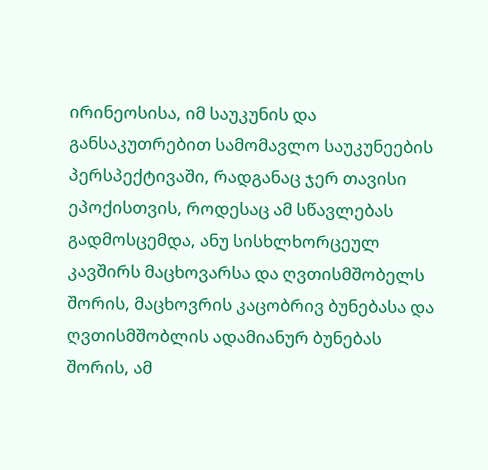ირინეოსისა, იმ საუკუნის და განსაკუთრებით სამომავლო საუკუნეების პერსპექტივაში, რადგანაც ჯერ თავისი ეპოქისთვის, როდესაც ამ სწავლებას გადმოსცემდა, ანუ სისხლხორცეულ კავშირს მაცხოვარსა და ღვთისმშობელს შორის, მაცხოვრის კაცობრივ ბუნებასა და ღვთისმშობლის ადამიანურ ბუნებას შორის, ამ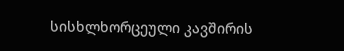სისხლხორცეული კავშირის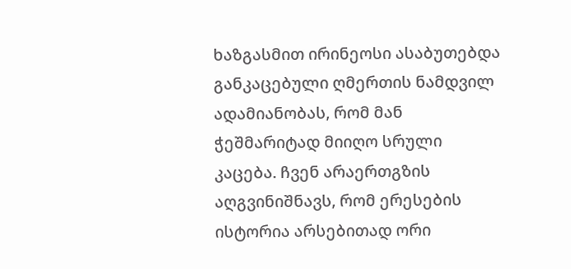ხაზგასმით ირინეოსი ასაბუთებდა განკაცებული ღმერთის ნამდვილ ადამიანობას, რომ მან ჭეშმარიტად მიიღო სრული კაცება. ჩვენ არაერთგზის აღგვინიშნავს, რომ ერესების ისტორია არსებითად ორი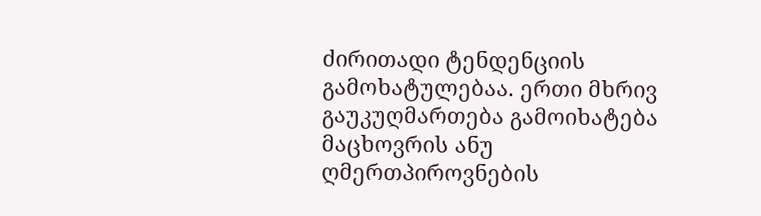ძირითადი ტენდენციის გამოხატულებაა. ერთი მხრივ გაუკუღმართება გამოიხატება მაცხოვრის ანუ ღმერთპიროვნების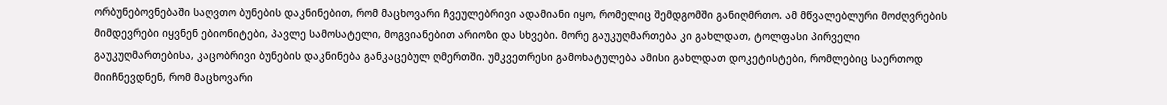ორბუნებოვნებაში საღვთო ბუნების დაკნინებით, რომ მაცხოვარი ჩვეულებრივი ადამიანი იყო, რომელიც შემდგომში განიღმრთო. ამ მწვალებლური მოძღვრების მიმდევრები იყვნენ ებიონიტები, პავლე სამოსატელი, მოგვიანებით არიოზი და სხვები. მორე გაუკუღმართება კი გახლდათ, ტოლფასი პირველი გაუკუღმართებისა, კაცობრივი ბუნების დაკნინება განკაცებულ ღმერთში. უმკვეთრესი გამოხატულება ამისი გახლდათ დოკეტისტები, რომლებიც საერთოდ მიიჩნევდნენ, რომ მაცხოვარი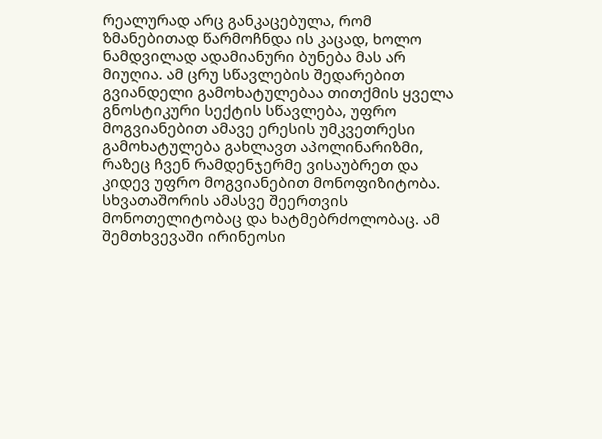რეალურად არც განკაცებულა, რომ ზმანებითად წარმოჩნდა ის კაცად, ხოლო ნამდვილად ადამიანური ბუნება მას არ მიუღია. ამ ცრუ სწავლების შედარებით გვიანდელი გამოხატულებაა თითქმის ყველა გნოსტიკური სექტის სწავლება, უფრო მოგვიანებით ამავე ერესის უმკვეთრესი გამოხატულება გახლავთ აპოლინარიზმი, რაზეც ჩვენ რამდენჯერმე ვისაუბრეთ და კიდევ უფრო მოგვიანებით მონოფიზიტობა. სხვათაშორის ამასვე შეერთვის მონოთელიტობაც და ხატმებრძოლობაც. ამ შემთხვევაში ირინეოსი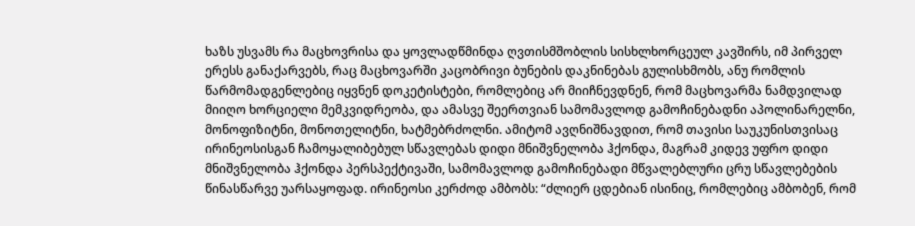ხაზს უსვამს რა მაცხოვრისა და ყოვლადწმინდა ღვთისმშობლის სისხლხორცეულ კავშირს, იმ პირველ ერესს განაქარვებს, რაც მაცხოვარში კაცობრივი ბუნების დაკნინებას გულისხმობს, ანუ რომლის წარმომადგენლებიც იყვნენ დოკეტისტები, რომლებიც არ მიიჩნევდნენ, რომ მაცხოვარმა ნამდვილად მიიღო ხორციელი მემკვიდრეობა, და ამასვე შეერთვიან სამომავლოდ გამოჩინებადნი აპოლინარელნი, მონოფიზიტნი, მონოთელიტნი, ხატმებრძოლნი. ამიტომ ავღნიშნავდით, რომ თავისი საუკუნისთვისაც ირინეოსისგან ჩამოყალიბებულ სწავლებას დიდი მნიშვნელობა ჰქონდა, მაგრამ კიდევ უფრო დიდი მნიშვნელობა ჰქონდა პერსპექტივაში, სამომავლოდ გამოჩინებადი მწვალებლური ცრუ სწავლებების წინასწარვე უარსაყოფად. ირინეოსი კერძოდ ამბობს: “ძლიერ ცდებიან ისინიც, რომლებიც ამბობენ, რომ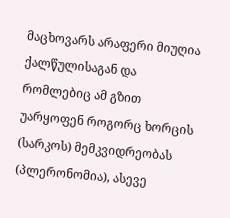მაცხოვარს არაფერი მიუღია ქალწულისაგან და რომლებიც ამ გზით უარყოფენ როგორც ხორცის (სარკოს) მემკვიდრეობას (პლერონომია), ასევე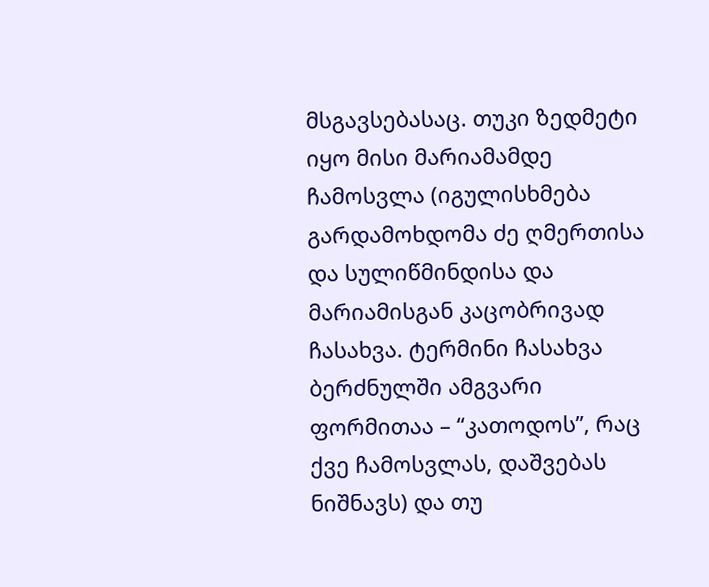მსგავსებასაც. თუკი ზედმეტი იყო მისი მარიამამდე ჩამოსვლა (იგულისხმება გარდამოხდომა ძე ღმერთისა და სულიწმინდისა და მარიამისგან კაცობრივად ჩასახვა. ტერმინი ჩასახვა ბერძნულში ამგვარი ფორმითაა – “კათოდოს”, რაც ქვე ჩამოსვლას, დაშვებას ნიშნავს) და თუ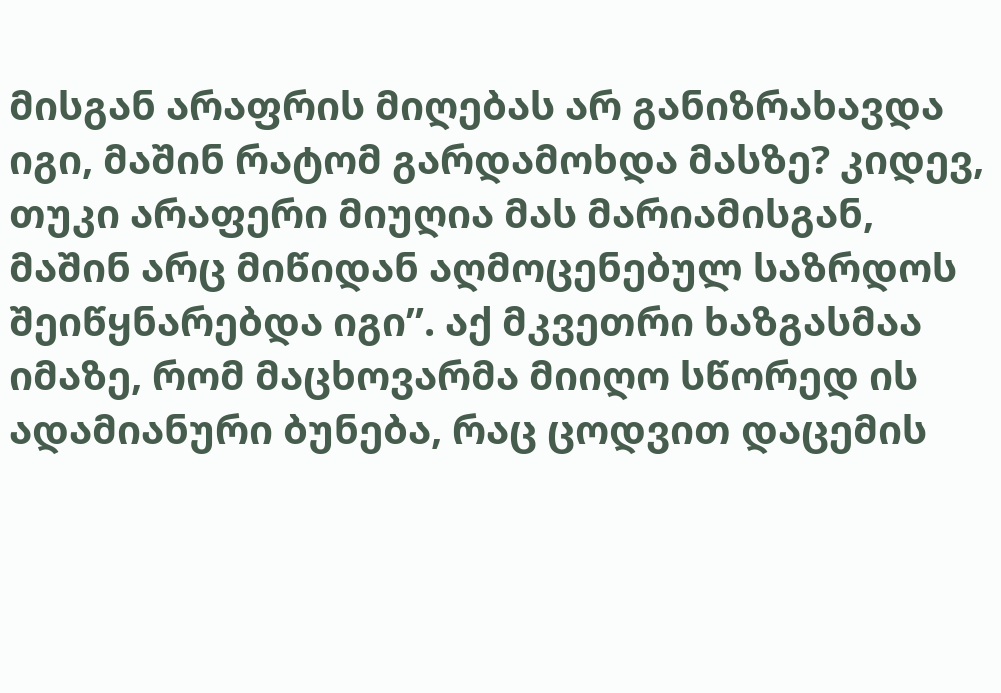მისგან არაფრის მიღებას არ განიზრახავდა იგი, მაშინ რატომ გარდამოხდა მასზე? კიდევ, თუკი არაფერი მიუღია მას მარიამისგან, მაშინ არც მიწიდან აღმოცენებულ საზრდოს შეიწყნარებდა იგი”. აქ მკვეთრი ხაზგასმაა იმაზე, რომ მაცხოვარმა მიიღო სწორედ ის ადამიანური ბუნება, რაც ცოდვით დაცემის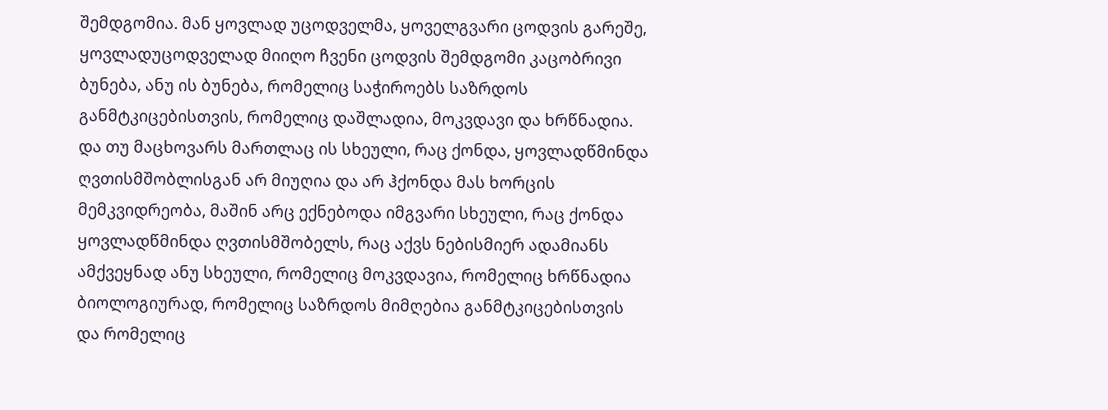შემდგომია. მან ყოვლად უცოდველმა, ყოველგვარი ცოდვის გარეშე, ყოვლადუცოდველად მიიღო ჩვენი ცოდვის შემდგომი კაცობრივი ბუნება, ანუ ის ბუნება, რომელიც საჭიროებს საზრდოს განმტკიცებისთვის, რომელიც დაშლადია, მოკვდავი და ხრწნადია. და თუ მაცხოვარს მართლაც ის სხეული, რაც ქონდა, ყოვლადწმინდა ღვთისმშობლისგან არ მიუღია და არ ჰქონდა მას ხორცის მემკვიდრეობა, მაშინ არც ექნებოდა იმგვარი სხეული, რაც ქონდა ყოვლადწმინდა ღვთისმშობელს, რაც აქვს ნებისმიერ ადამიანს ამქვეყნად ანუ სხეული, რომელიც მოკვდავია, რომელიც ხრწნადია ბიოლოგიურად, რომელიც საზრდოს მიმღებია განმტკიცებისთვის და რომელიც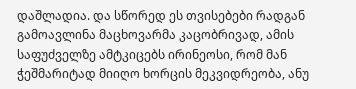დაშლადია. და სწორედ ეს თვისებები რადგან გამოავლინა მაცხოვარმა კაცობრივად, ამის საფუძველზე ამტკიცებს ირინეოსი, რომ მან ჭეშმარიტად მიიღო ხორცის მეკვიდრეობა, ანუ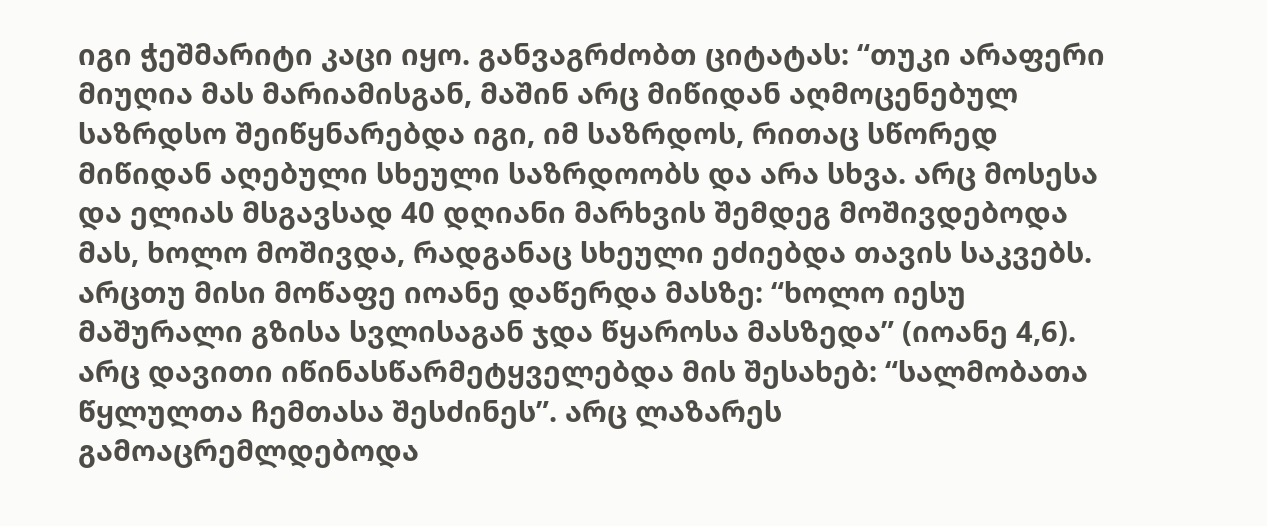იგი ჭეშმარიტი კაცი იყო. განვაგრძობთ ციტატას: “თუკი არაფერი მიუღია მას მარიამისგან, მაშინ არც მიწიდან აღმოცენებულ საზრდსო შეიწყნარებდა იგი, იმ საზრდოს, რითაც სწორედ მიწიდან აღებული სხეული საზრდოობს და არა სხვა. არც მოსესა და ელიას მსგავსად 40 დღიანი მარხვის შემდეგ მოშივდებოდა მას, ხოლო მოშივდა, რადგანაც სხეული ეძიებდა თავის საკვებს. არცთუ მისი მოწაფე იოანე დაწერდა მასზე: “ხოლო იესუ მაშურალი გზისა სვლისაგან ჯდა წყაროსა მასზედა” (იოანე 4,6). არც დავითი იწინასწარმეტყველებდა მის შესახებ: “სალმობათა წყლულთა ჩემთასა შესძინეს”. არც ლაზარეს გამოაცრემლდებოდა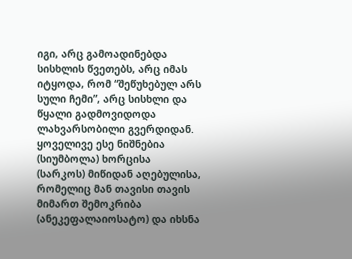იგი, არც გამოადინებდა სისხლის წვეთებს, არც იმას იტყოდა, რომ “შეწუხებულ არს სული ჩემი”, არც სისხლი და წყალი გადმოვიდოდა ლახვარსობილი გვერდიდან. ყოველივე ესე ნიშნებია (სიუმბოლა) ხორცისა (სარკოს) მიწიდან აღებულისა, რომელიც მან თავისი თავის მიმართ შემოკრიბა (ანეკეფალაიოსატო) და იხსნა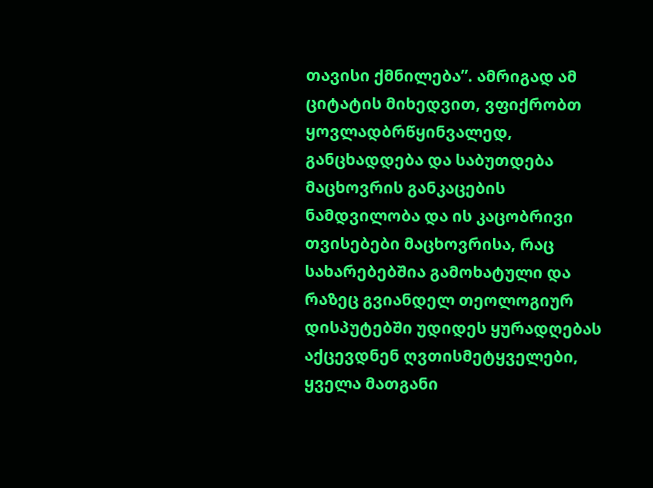თავისი ქმნილება”. ამრიგად ამ ციტატის მიხედვით, ვფიქრობთ ყოვლადბრწყინვალედ, განცხადდება და საბუთდება მაცხოვრის განკაცების ნამდვილობა და ის კაცობრივი თვისებები მაცხოვრისა, რაც სახარებებშია გამოხატული და რაზეც გვიანდელ თეოლოგიურ დისპუტებში უდიდეს ყურადღებას აქცევდნენ ღვთისმეტყველები, ყველა მათგანი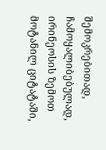შემოკრებითად, ჩამოყალიბებულად, ირინეოსის ზემოთ მოტანილ ციტატაში,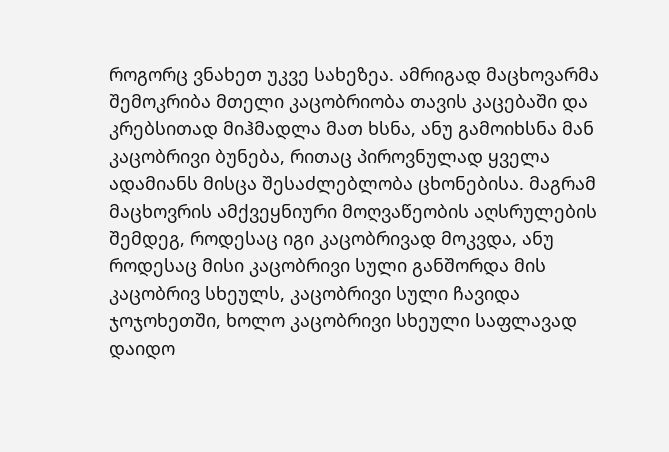როგორც ვნახეთ უკვე სახეზეა. ამრიგად მაცხოვარმა შემოკრიბა მთელი კაცობრიობა თავის კაცებაში და კრებსითად მიჰმადლა მათ ხსნა, ანუ გამოიხსნა მან კაცობრივი ბუნება, რითაც პიროვნულად ყველა ადამიანს მისცა შესაძლებლობა ცხონებისა. მაგრამ მაცხოვრის ამქვეყნიური მოღვაწეობის აღსრულების შემდეგ, როდესაც იგი კაცობრივად მოკვდა, ანუ როდესაც მისი კაცობრივი სული განშორდა მის კაცობრივ სხეულს, კაცობრივი სული ჩავიდა ჯოჯოხეთში, ხოლო კაცობრივი სხეული საფლავად დაიდო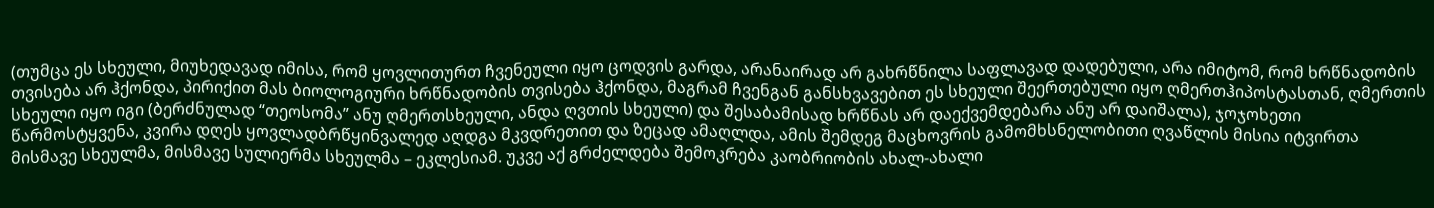(თუმცა ეს სხეული, მიუხედავად იმისა, რომ ყოვლითურთ ჩვენეული იყო ცოდვის გარდა, არანაირად არ გახრწნილა საფლავად დადებული, არა იმიტომ, რომ ხრწნადობის თვისება არ ჰქონდა, პირიქით მას ბიოლოგიური ხრწნადობის თვისება ჰქონდა, მაგრამ ჩვენგან განსხვავებით ეს სხეული შეერთებული იყო ღმერთჰიპოსტასთან, ღმერთის სხეული იყო იგი (ბერძნულად “თეოსომა” ანუ ღმერთსხეული, ანდა ღვთის სხეული) და შესაბამისად ხრწნას არ დაექვემდებარა ანუ არ დაიშალა), ჯოჯოხეთი წარმოსტყვენა, კვირა დღეს ყოვლადბრწყინვალედ აღდგა მკვდრეთით და ზეცად ამაღლდა, ამის შემდეგ მაცხოვრის გამომხსნელობითი ღვაწლის მისია იტვირთა მისმავე სხეულმა, მისმავე სულიერმა სხეულმა – ეკლესიამ. უკვე აქ გრძელდება შემოკრება კაობრიობის ახალ-ახალი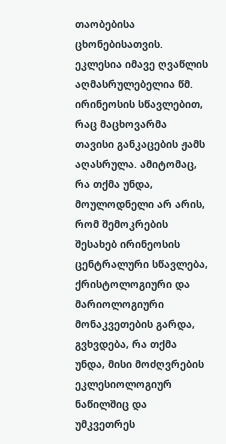თაობებისა ცხონებისათვის. ეკლესია იმავე ღვაწლის აღმასრულებელია წმ. ირინეოსის სწავლებით, რაც მაცხოვარმა თავისი განკაცების ჟამს აღასრულა. ამიტომაც, რა თქმა უნდა, მოულოდნელი არ არის, რომ შემოკრების შესახებ ირინეოსის ცენტრალური სწავლება, ქრისტოლოგიური და მარიოლოგიური მონაკვეთების გარდა, გვხვდება, რა თქმა უნდა, მისი მოძღვრების ეკლესიოლოგიურ ნაწილშიც და უმკვეთრეს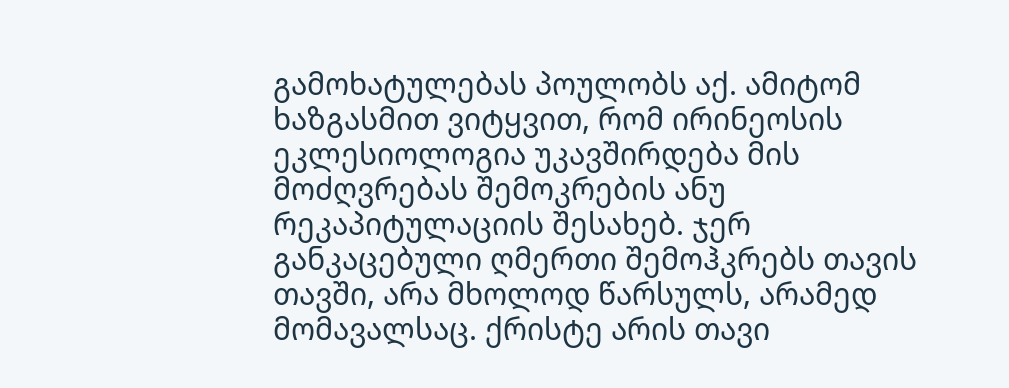გამოხატულებას პოულობს აქ. ამიტომ ხაზგასმით ვიტყვით, რომ ირინეოსის ეკლესიოლოგია უკავშირდება მის მოძღვრებას შემოკრების ანუ რეკაპიტულაციის შესახებ. ჯერ განკაცებული ღმერთი შემოჰკრებს თავის თავში, არა მხოლოდ წარსულს, არამედ მომავალსაც. ქრისტე არის თავი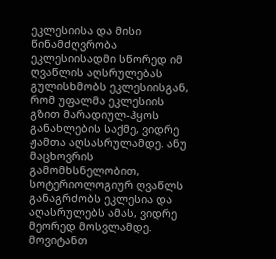ეკლესიისა და მისი წინამძღვრობა ეკლესიისადმი სწორედ იმ ღვაწლის აღსრულებას გულისხმობს ეკლესიისგან, რომ უფალმა ეკლესიის გზით მარადიულ-ჰყოს განახლების საქმე, ვიდრე ჟამთა აღსასრულამდე. ანუ მაცხოვრის გამომხსნელობით, სოტერიოლოგიურ ღვაწლს განაგრძობს ეკლესია და აღასრულებს ამას, ვიდრე მეორედ მოსვლამდე. მოვიტანთ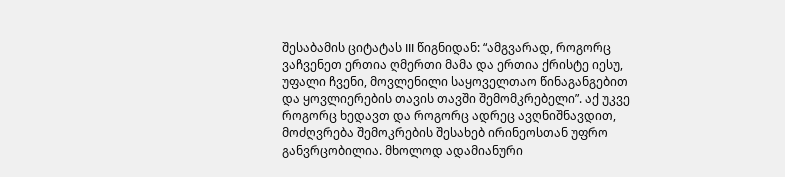შესაბამის ციტატას III წიგნიდან: “ამგვარად, როგორც ვაჩვენეთ ერთია ღმერთი მამა და ერთია ქრისტე იესუ, უფალი ჩვენი, მოვლენილი საყოველთაო წინაგანგებით და ყოვლიერების თავის თავში შემომკრებელი”. აქ უკვე როგორც ხედავთ და როგორც ადრეც ავღნიშნავდით, მოძღვრება შემოკრების შესახებ ირინეოსთან უფრო განვრცობილია. მხოლოდ ადამიანური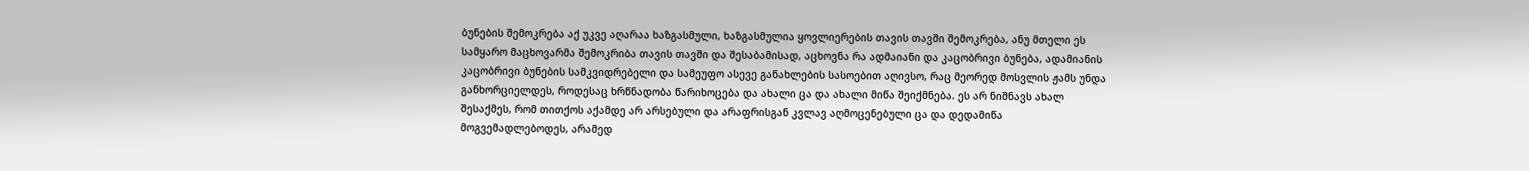ბუნების შემოკრება აქ უკვე აღარაა ხაზგასმული, ხაზგასმულია ყოვლიერების თავის თავში შემოკრება, ანუ მთელი ეს სამყარო მაცხოვარმა შემოკრიბა თავის თავში და შესაბამისად, აცხოვნა რა ადმაიანი და კაცობრივი ბუნება, ადამიანის კაცობრივი ბუნების სამკვიდრებელი და სამეუფო ასევე განახლების სასოებით აღივსო, რაც მეორედ მოსვლის ჟამს უნდა განხორციელდეს, როდესაც ხრწნადობა წარიხოცება და ახალი ცა და ახალი მიწა შეიქმნება. ეს არ ნიშნავს ახალ შესაქმეს, რომ თითქოს აქამდე არ არსებული და არაფრისგან კვლავ აღმოცენებული ცა და დედამიწა მოგვემადლებოდეს, არამედ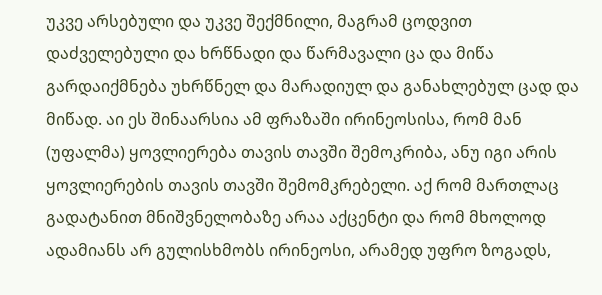უკვე არსებული და უკვე შექმნილი, მაგრამ ცოდვით დაძველებული და ხრწნადი და წარმავალი ცა და მიწა გარდაიქმნება უხრწნელ და მარადიულ და განახლებულ ცად და მიწად. აი ეს შინაარსია ამ ფრაზაში ირინეოსისა, რომ მან (უფალმა) ყოვლიერება თავის თავში შემოკრიბა, ანუ იგი არის ყოვლიერების თავის თავში შემომკრებელი. აქ რომ მართლაც გადატანით მნიშვნელობაზე არაა აქცენტი და რომ მხოლოდ ადამიანს არ გულისხმობს ირინეოსი, არამედ უფრო ზოგადს,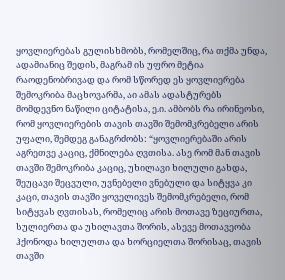ყოვლიერებას გულისხმობს, რომელშიც, რა თქმა უნდა, ადამიანიც შედის, მაგრამ ის უფრო მეტია რაოდენობრივად და რომ სწორედ ეს ყოვლიერება შემოკრიბა მაცხოვარმა, აი ამას ადასტურებს მომდევნო ნაწილი ციტატისა, ე.ი. ამბობს რა ირინეოსი, რომ ყოვლიერების თავის თავში შემომკრებელი არის უფალი, შემდეგ განაგრძობს: “ყოვლიერებაში არის აგრეთვე კაციც, ქმნილება ღვთისა. ასე რომ მან თავის თავში შემოკრიბა კაციც, უხილავი ხილული გახდა, შეუცავი შეცვული, უვნებელი ვნებული და სიტყვა კი კაცი, თავის თავში ყოველივეს შემომკრებელი, რომ სიტყვას ღვთისას, რომელიც არის მოთავე ზეციურთა, სულიერთა და უხილავთა შორის, ასევე მოთავეობა ჰქონოდა ხილულთა და ხორციელთა შორისაც, თავის თავში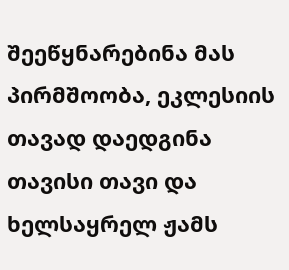შეეწყნარებინა მას პირმშოობა, ეკლესიის თავად დაედგინა თავისი თავი და ხელსაყრელ ჟამს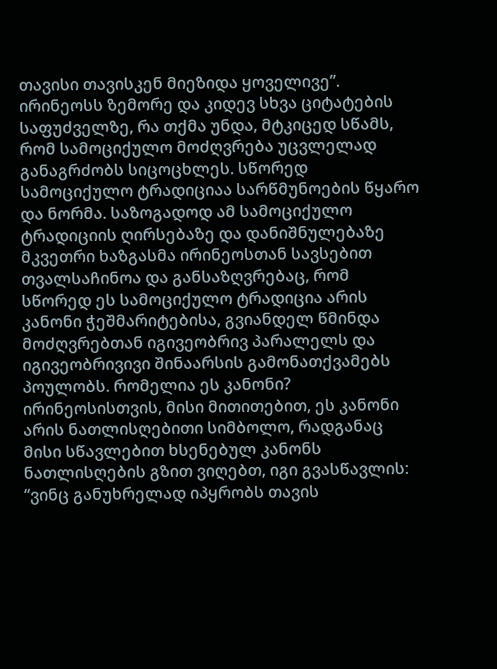თავისი თავისკენ მიეზიდა ყოველივე”. ირინეოსს ზემორე და კიდევ სხვა ციტატების საფუძველზე, რა თქმა უნდა, მტკიცედ სწამს, რომ სამოციქულო მოძღვრება უცვლელად განაგრძობს სიცოცხლეს. სწორედ სამოციქულო ტრადიციაა სარწმუნოების წყარო და ნორმა. საზოგადოდ ამ სამოციქულო ტრადიციის ღირსებაზე და დანიშნულებაზე მკვეთრი ხაზგასმა ირინეოსთან სავსებით თვალსაჩინოა და განსაზღვრებაც, რომ სწორედ ეს სამოციქულო ტრადიცია არის კანონი ჭეშმარიტებისა, გვიანდელ წმინდა მოძღვრებთან იგივეობრივ პარალელს და იგივეობრივივი შინაარსის გამონათქვამებს პოულობს. რომელია ეს კანონი? ირინეოსისთვის, მისი მითითებით, ეს კანონი არის ნათლისღებითი სიმბოლო, რადგანაც მისი სწავლებით ხსენებულ კანონს ნათლისღების გზით ვიღებთ, იგი გვასწავლის: “ვინც განუხრელად იპყრობს თავის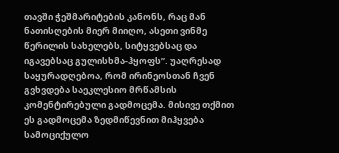თავში ჭეშმარიტების კანონს, რაც მან ნათისღების მიერ მიიღო, ასეთი ვინმე წერილის სახელებს, სიტყვებსაც და იგავებსაც გულისხმა-ჰყოფს”. უაღრესად საყურადღებოა, რომ ირინეოსთან ჩვენ გვხვდება საეკლესიო მრწამსის კომენტირებული გადმოცემა. მისივე თქმით ეს გადმოცემა ზედმიწევნით მიჰყვება სამოციქულო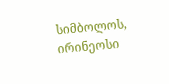სიმბოლოს, ირინეოსი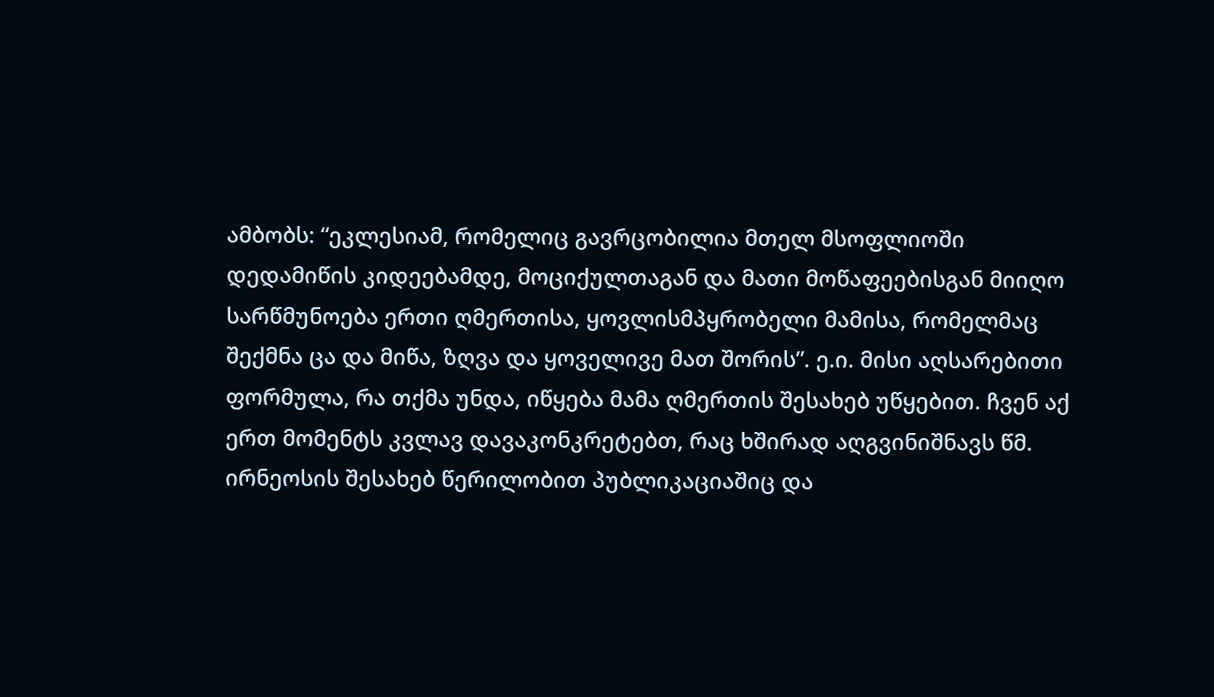ამბობს: “ეკლესიამ, რომელიც გავრცობილია მთელ მსოფლიოში დედამიწის კიდეებამდე, მოციქულთაგან და მათი მოწაფეებისგან მიიღო სარწმუნოება ერთი ღმერთისა, ყოვლისმპყრობელი მამისა, რომელმაც შექმნა ცა და მიწა, ზღვა და ყოველივე მათ შორის”. ე.ი. მისი აღსარებითი ფორმულა, რა თქმა უნდა, იწყება მამა ღმერთის შესახებ უწყებით. ჩვენ აქ ერთ მომენტს კვლავ დავაკონკრეტებთ, რაც ხშირად აღგვინიშნავს წმ. ირნეოსის შესახებ წერილობით პუბლიკაციაშიც და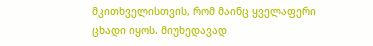მკითხველისთვის, რომ მაინც ყველაფერი ცხადი იყოს. მიუხედავად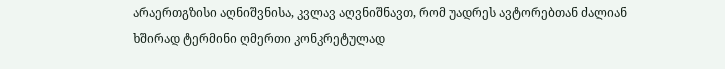არაერთგზისი აღნიშვნისა, კვლავ აღვნიშნავთ, რომ უადრეს ავტორებთან ძალიან ხშირად ტერმინი ღმერთი კონკრეტულად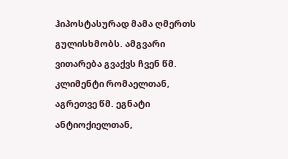ჰიპოსტასურად მამა ღმერთს გულისხმობს. ამგვარი ვითარება გვაქვს ჩვენ წმ. კლიმენტი რომაელთან, აგრეთვე წმ. ეგნატი ანტიოქიელთან,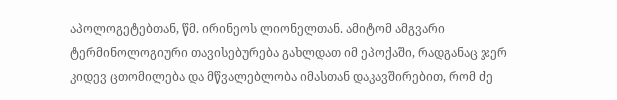აპოლოგეტებთან, წმ. ირინეოს ლიონელთან. ამიტომ ამგვარი ტერმინოლოგიური თავისებურება გახლდათ იმ ეპოქაში, რადგანაც ჯერ კიდევ ცთომილება და მწვალებლობა იმასთან დაკავშირებით, რომ ძე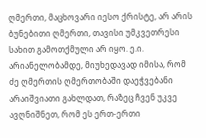ღმერთი, მაცხოვარი იესო ქრისტე, არ არის ბუნებითი ღმერთი, თავისი უმკვეთრესი სახით გამოთქმული არ იყო. ე.ი. არიანელობამდე, მიუხედავად იმისა, რომ ძე ღმერთის ღმერთობაში დაეჭვებანი არაიშვიათი გახლდათ, რაზეც ჩვენ უკვე ავღნიშნეთ, რომ ეს ერთ-ერთი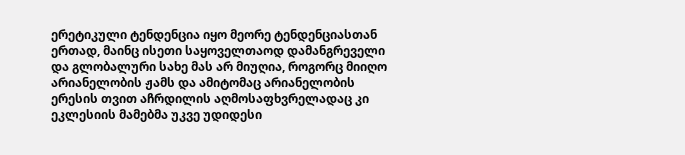ერეტიკული ტენდენცია იყო მეორე ტენდენციასთან ერთად, მაინც ისეთი საყოველთაოდ დამანგრეველი და გლობალური სახე მას არ მიუღია, როგორც მიიღო არიანელობის ჟამს და ამიტომაც არიანელობის ერესის თვით აჩრდილის აღმოსაფხვრელადაც კი ეკლესიის მამებმა უკვე უდიდესი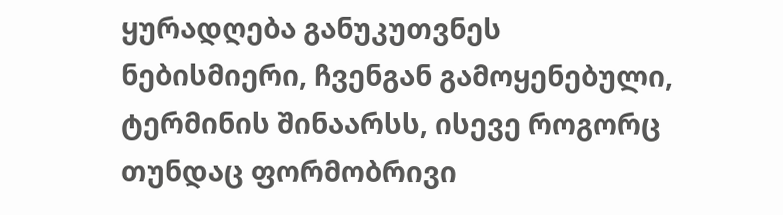ყურადღება განუკუთვნეს ნებისმიერი, ჩვენგან გამოყენებული, ტერმინის შინაარსს, ისევე როგორც თუნდაც ფორმობრივი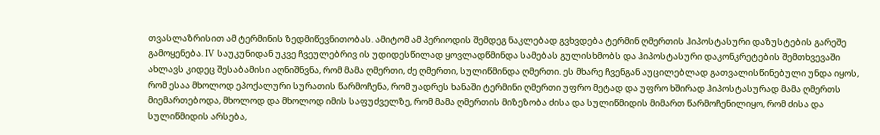თვასლაზრისით ამ ტერმინის ზედმიწევნითობას. ამიტომ ამ პერიოდის შემდეგ ნაკლებად გვხვდება ტერმინ ღმერთის ჰიპოსტასური დაზუსტების გარეშე გამოყენება. IV საუკუნიდან უკვე ჩვეულებრივ ის უდიდესწილად ყოვლადწმინდა სამებას გულისხმობს და ჰიპოსტასური დაკონკრეტების შემთხვევაში ახლავს კიდეც შესაბამისი აღნიშნვნა, რომ მამა ღმერთი, ძე ღმერთი, სულიწმინდა ღმერთი. ეს მხარე ჩვენგან აუცილებლად გათვალისწინებული უნდა იყოს, რომ ესაა მხოლოდ ეპოქალური სურათის წარმოჩენა, რომ უადრეს ხანაში ტერმინი ღმერთი უფრო მეტად და უფრო ხშირად ჰიპოსტასურად მამა ღმერთს მიემართებოდა, მხოლოდ და მხოლოდ იმის საფუძველზე, რომ მამა ღმერთის მიზეზობა ძისა და სულიწმიდის მიმართ წარმოჩენილიყო, რომ ძისა და სულიწმიდის არსება,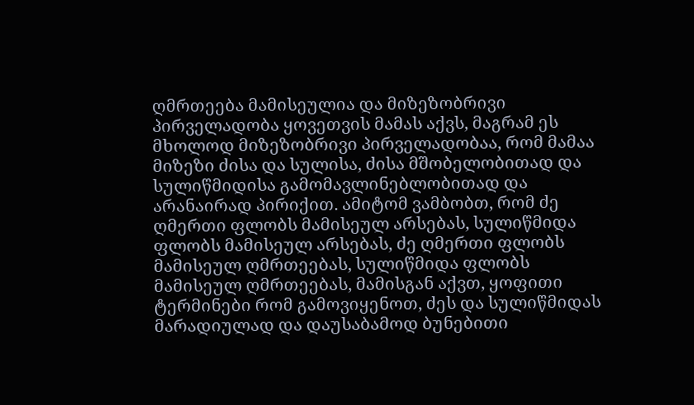ღმრთეება მამისეულია და მიზეზობრივი პირველადობა ყოვეთვის მამას აქვს, მაგრამ ეს მხოლოდ მიზეზობრივი პირველადობაა, რომ მამაა მიზეზი ძისა და სულისა, ძისა მშობელობითად და სულიწმიდისა გამომავლინებლობითად და არანაირად პირიქით. ამიტომ ვამბობთ, რომ ძე ღმერთი ფლობს მამისეულ არსებას, სულიწმიდა ფლობს მამისეულ არსებას, ძე ღმერთი ფლობს მამისეულ ღმრთეებას, სულიწმიდა ფლობს მამისეულ ღმრთეებას, მამისგან აქვთ, ყოფითი ტერმინები რომ გამოვიყენოთ, ძეს და სულიწმიდას მარადიულად და დაუსაბამოდ ბუნებითი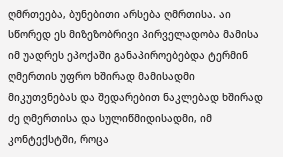ღმრთეება, ბუნებითი არსება ღმრთისა. აი სწორედ ეს მიზეზობრივი პირველადობა მამისა იმ უადრეს ეპოქაში განაპიროებებდა ტერმინ ღმერთის უფრო ხშირად მამისადმი მიკუთვნებას და შედარებით ნაკლებად ხშირად ძე ღმერთისა და სულიწმიდისადმი, იმ კონტექსტში, როცა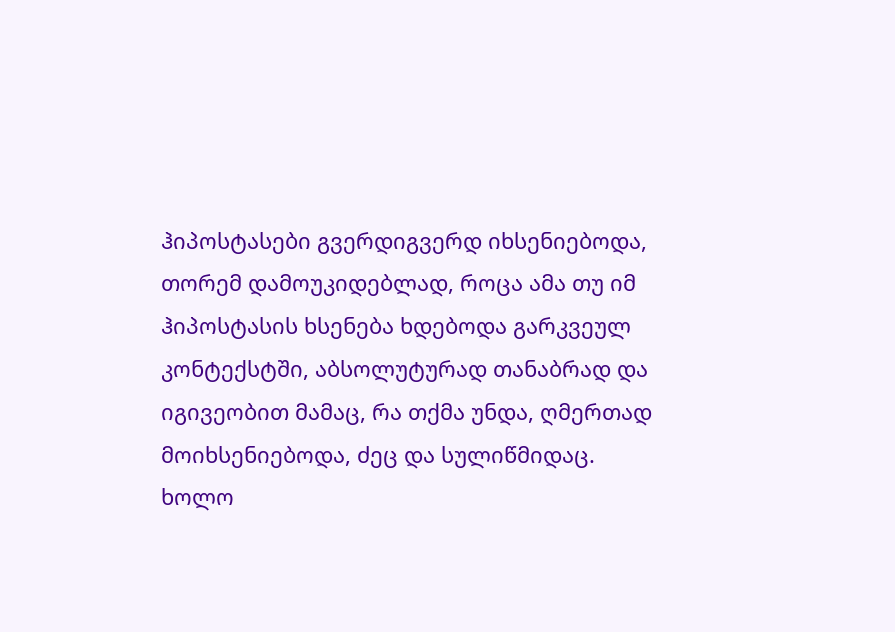ჰიპოსტასები გვერდიგვერდ იხსენიებოდა, თორემ დამოუკიდებლად, როცა ამა თუ იმ ჰიპოსტასის ხსენება ხდებოდა გარკვეულ კონტექსტში, აბსოლუტურად თანაბრად და იგივეობით მამაც, რა თქმა უნდა, ღმერთად მოიხსენიებოდა, ძეც და სულიწმიდაც. ხოლო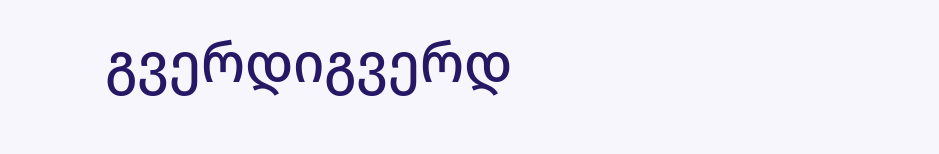გვერდიგვერდ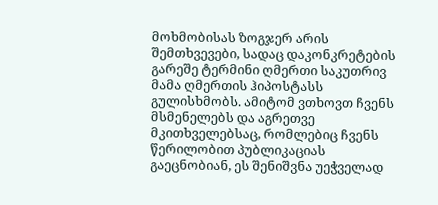მოხმობისას ზოგჯერ არის შემთხვევები, სადაც დაკონკრეტების გარეშე ტერმინი ღმერთი საკუთრივ მამა ღმერთის ჰიპოსტასს გულისხმობს. ამიტომ ვთხოვთ ჩვენს მსმენელებს და აგრეთვე მკითხველებსაც, რომლებიც ჩვენს წერილობით პუბლიკაციას გაეცნობიან, ეს შენიშვნა უეჭველად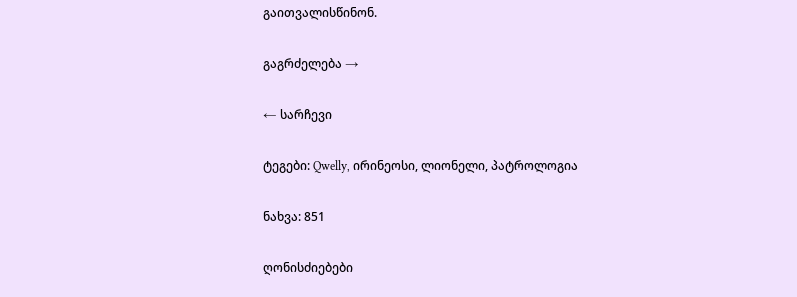გაითვალისწინონ.

გაგრძელება →

← სარჩევი

ტეგები: Qwelly, ირინეოსი, ლიონელი, პატროლოგია

ნახვა: 851

ღონისძიებები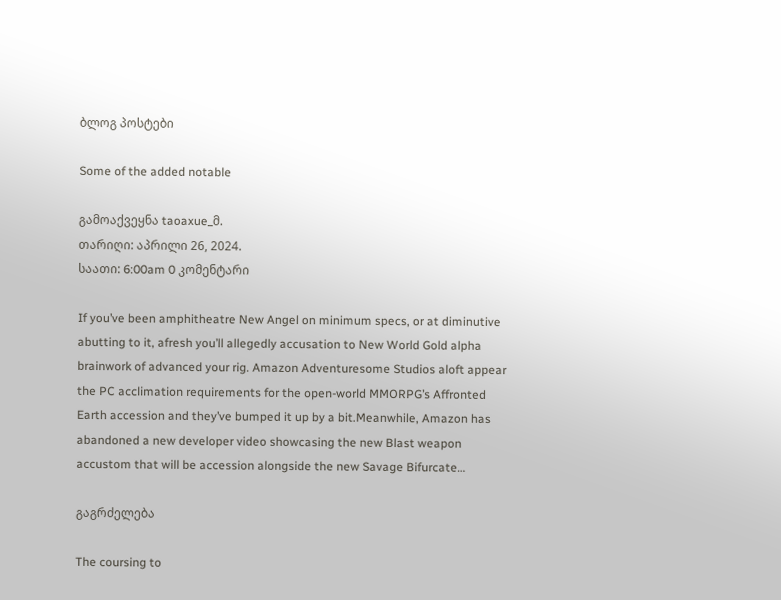ბლოგ პოსტები

Some of the added notable

გამოაქვეყნა taoaxue_მ.
თარიღი: აპრილი 26, 2024.
საათი: 6:00am 0 კომენტარი

If you’ve been amphitheatre New Angel on minimum specs, or at diminutive abutting to it, afresh you’ll allegedly accusation to New World Gold alpha brainwork of advanced your rig. Amazon Adventuresome Studios aloft appear the PC acclimation requirements for the open-world MMORPG’s Affronted Earth accession and they’ve bumped it up by a bit.Meanwhile, Amazon has abandoned a new developer video showcasing the new Blast weapon accustom that will be accession alongside the new Savage Bifurcate…

გაგრძელება

The coursing to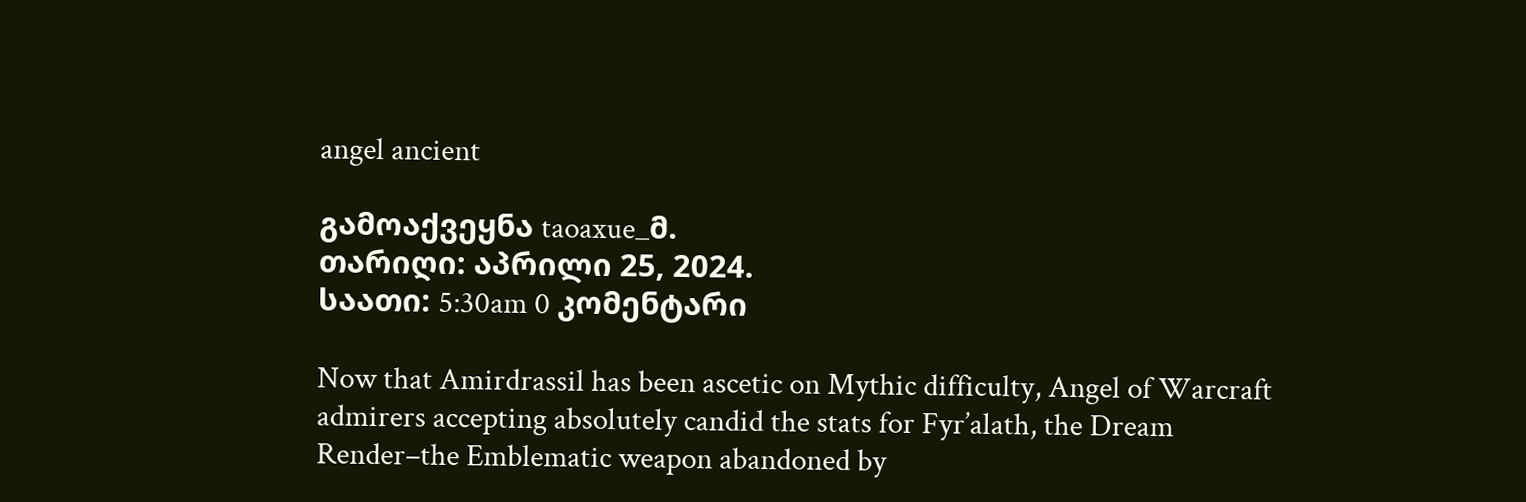angel ancient

გამოაქვეყნა taoaxue_მ.
თარიღი: აპრილი 25, 2024.
საათი: 5:30am 0 კომენტარი

Now that Amirdrassil has been ascetic on Mythic difficulty, Angel of Warcraft admirers accepting absolutely candid the stats for Fyr’alath, the Dream Render–the Emblematic weapon abandoned by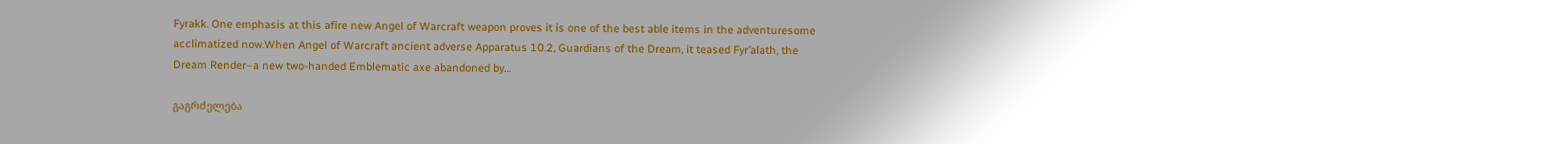Fyrakk. One emphasis at this afire new Angel of Warcraft weapon proves it is one of the best able items in the adventuresome acclimatized now.When Angel of Warcraft ancient adverse Apparatus 10.2, Guardians of the Dream, it teased Fyr’alath, the Dream Render–a new two-handed Emblematic axe abandoned by…

გაგრძელება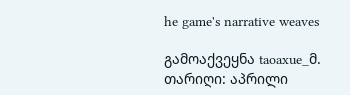he game's narrative weaves

გამოაქვეყნა taoaxue_მ.
თარიღი: აპრილი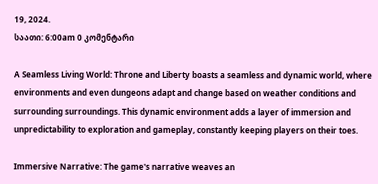19, 2024.
საათი: 6:00am 0 კომენტარი

A Seamless Living World: Throne and Liberty boasts a seamless and dynamic world, where environments and even dungeons adapt and change based on weather conditions and surrounding surroundings. This dynamic environment adds a layer of immersion and unpredictability to exploration and gameplay, constantly keeping players on their toes.

Immersive Narrative: The game's narrative weaves an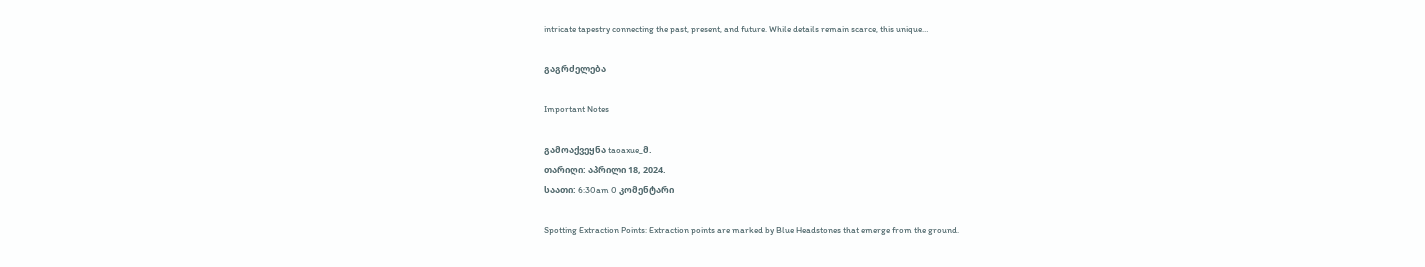intricate tapestry connecting the past, present, and future. While details remain scarce, this unique…

გაგრძელება

Important Notes

გამოაქვეყნა taoaxue_მ.
თარიღი: აპრილი 18, 2024.
საათი: 6:30am 0 კომენტარი

Spotting Extraction Points: Extraction points are marked by Blue Headstones that emerge from the ground.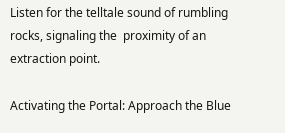Listen for the telltale sound of rumbling rocks, signaling the  proximity of an extraction point.

Activating the Portal: Approach the Blue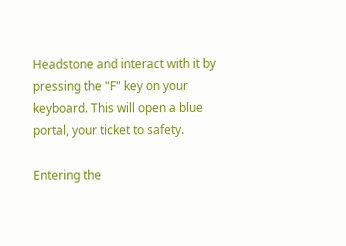Headstone and interact with it by pressing the "F" key on your keyboard. This will open a blue portal, your ticket to safety.

Entering the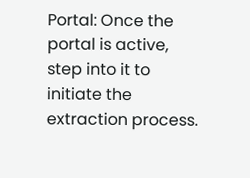Portal: Once the portal is active, step into it to initiate the extraction process.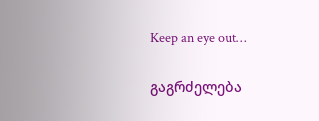Keep an eye out…

გაგრძელება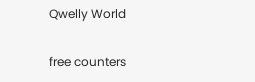Qwelly World

free counters